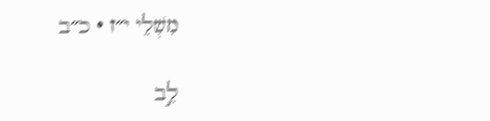מִשְׁלֵי י״ז · כ״ב

לֵ֣ב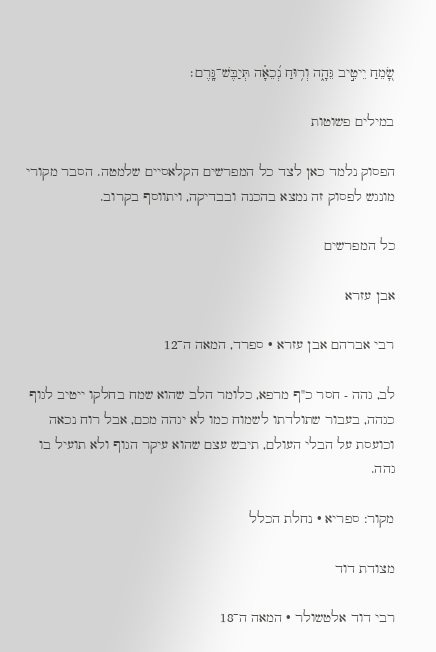שָׂ֭מֵחַ יֵיטִ֣יב גֵּהָ֑ה וְר֥וּחַ נְ֝כֵאָ֗ה תְּיַבֶּשׁ־גָּֽרֶם׃

במילים פשוטות

הפסוק נלמד כאן לצד כל המפרשים הקלאסיים שלמטה. הסבר מקורי מונגש לפסוק זה נמצא בהכנה ובבדיקה, ויתווסף בקרוב.

כל המפרשים

אבן עזרא

רבי אברהם אבן עזרא · ספרד, המאה ה־12

לב, גהה - חסר כ"ף מרפא, כלומר הלב שהוא שמח בחלקו ייטיב לגוף כגהה, בעבור שתולדתו לשמוח כמו לא יגהה מכם, אבל רוח נכאה וכועסת על הבלי העולם, תיבש עצם שהוא עיקר הגוף ולא תועיל בו גהה.

מקור: ספריא · נחלת הכלל

מצודת דוד

רבי דוד אלטשולר · המאה ה־18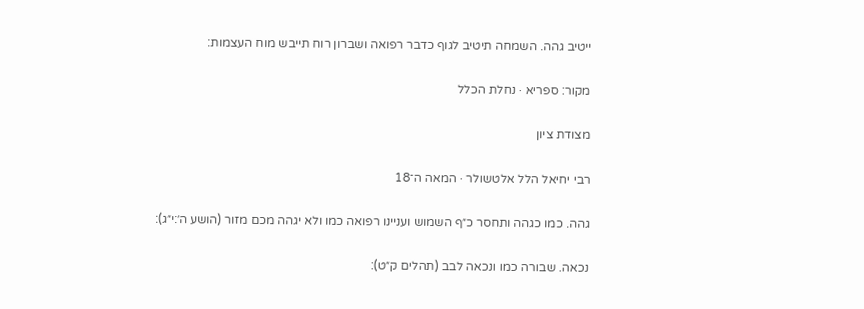ייטיב גהה. השמחה תיטיב לגוף כדבר רפואה ושברון רוח תייבש מוח העצמות:

מקור: ספריא · נחלת הכלל

מצודת ציון

רבי יחיאל הלל אלטשולר · המאה ה־18

גהה. כמו כגהה ותחסר כ״ף השמוש ועניינו רפואה כמו ולא יגהה מכם מזור (הושע ה׳:י״ג):

נכאה. שבורה כמו ונכאה לבב (תהלים ק״ט):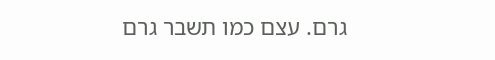גרם. עצם כמו תשבר גרם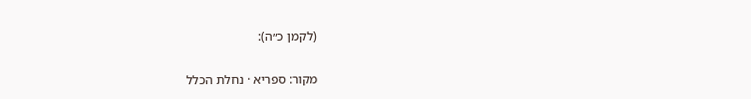(לקמן כ״ה):

מקור: ספריא · נחלת הכלל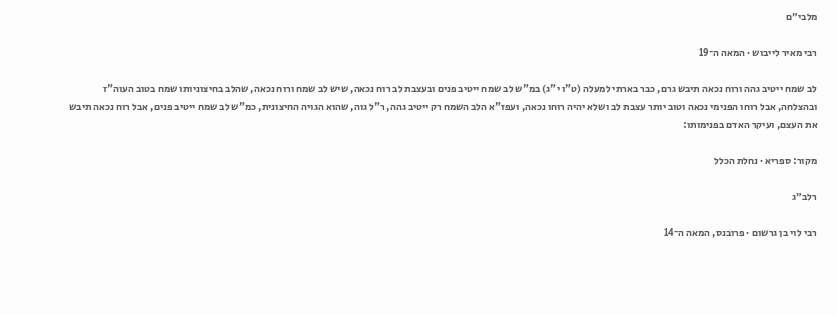מלבי״ם

רבי מאיר לייבוש · המאה ה־19

לב שמח ייטיב גהה ורוח נכאה תיבש גרם, כבר בארתי למעלה (ט"ו י"ג) במ"ש לב שמח ייטיב פנים ובעצבת לב רוח נכאה, שיש לב שמח ורוח נכאה, שהלב בחיצוניותו שמח בטוב העוה"ז ובהצלחה, אבל רוחו הפנימי נכאה וטוב יותר עצבת לב ושלא יהיה רוחו נכאה, ועפז"א הלב השמח רק ייטיב גהה, ר"ל גוה, שהוא הגויה החיצונית, כמ"ש לב שמח ייטיב פנים, אבל רוח נכאה תיבש את העצם, ועיקר האדם בפנימותו:

מקור: ספריא · נחלת הכלל

רלב״ג

רבי לוי בן גרשום · פרובנס, המאה ה־14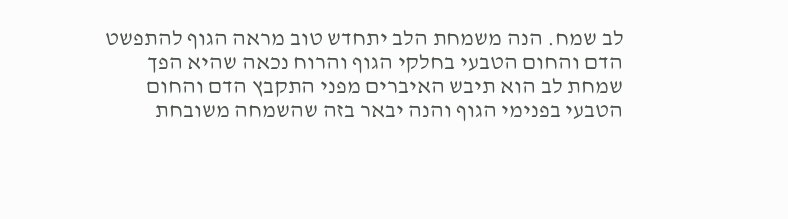לב שמח. הנה משמחת הלב יתחדש טוב מראה הגוף להתפשט הדם והחום הטבעי בחלקי הגוף והרוח נכאה שהיא הפך שמחת לב הוא תיבש האיברים מפני התקבץ הדם והחום הטבעי בפנימי הגוף והנה יבאר בזה שהשמחה משובחת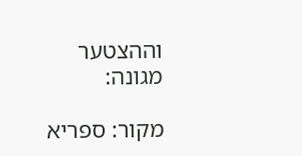וההצטער מגונה:

מקור: ספריא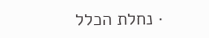· נחלת הכלל